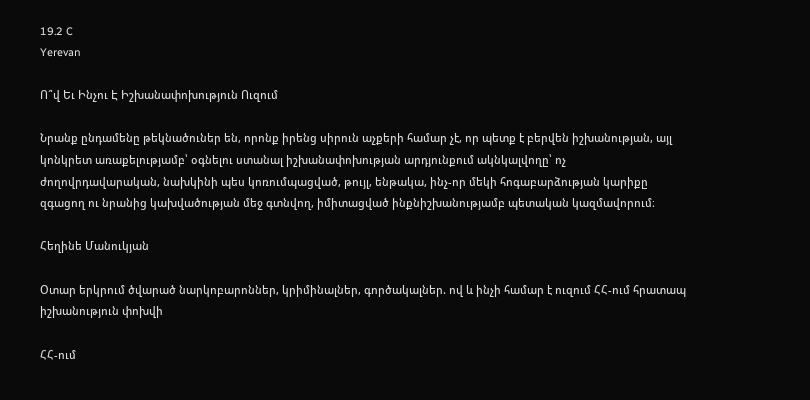19.2 C
Yerevan

Ո՞վ Եւ Ինչու Է Իշխանափոխություն Ուզում

Նրանք ընդամենը թեկնածուներ են, որոնք իրենց սիրուն աչքերի համար չէ, որ պետք է բերվեն իշխանության, այլ կոնկրետ առաքելությամբ՝ օգնելու ստանալ իշխանափոխության արդյունքում ակնկալվողը՝ ոչ ժողովրդավարական, նախկինի պես կոռումպացված, թույլ, ենթակա, ինչ-որ մեկի հոգաբարձության կարիքը զգացող ու նրանից կախվածության մեջ գտնվող, իմիտացված ինքնիշխանությամբ պետական կազմավորում։

Հեղինե Մանուկյան

Օտար երկրում ծվարած նարկոբարոններ, կրիմինալներ, գործակալներ. ով և ինչի համար է ուզում ՀՀ-ում հրատապ իշխանություն փոխվի

ՀՀ-ում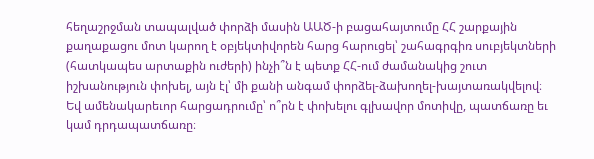հեղաշրջման տապալված փորձի մասին ԱԱԾ‑ի բացահայտումը ՀՀ շարքային քաղաքացու մոտ կարող է օբյեկտիվորեն հարց հարուցել՝ շահագրգիռ սուբյեկտների (հատկապես արտաքին ուժերի) ինչի՞ն է պետք ՀՀ-ում ժամանակից շուտ իշխանություն փոխել, այն էլ՝ մի քանի անգամ փորձել-ձախողել-խայտառակվելով։ Եվ ամենակարեւոր հարցադրումը՝ ո՞րն է փոխելու գլխավոր մոտիվը, պատճառը եւ կամ դրդապատճառը։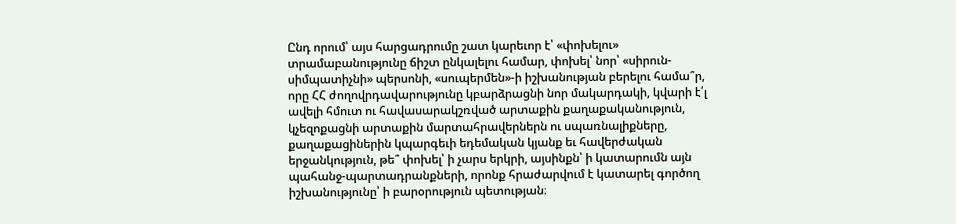Ընդ որում՝ այս հարցադրումը շատ կարեւոր է՝ «փոխելու» տրամաբանությունը ճիշտ ընկալելու համար, փոխել՝ նոր՝ «սիրուն-սիմպատիչնի» պերսոնի, «սուպերմեն»-ի իշխանության բերելու համա՞ր, որը ՀՀ ժողովրդավարությունը կբարձրացնի նոր մակարդակի, կվարի է՛լ ավելի հմուտ ու հավասարակշռված արտաքին քաղաքականություն, կչեզոքացնի արտաքին մարտահրավերներն ու սպառնալիքները, քաղաքացիներին կպարգեւի եդեմական կյանք եւ հավերժական երջանկություն, թե՞ փոխել՝ ի չարս երկրի, այսինքն՝ ի կատարումն այն պահանջ-պարտադրանքների, որոնք հրաժարվում է կատարել գործող իշխանությունը՝ ի բարօրություն պետության։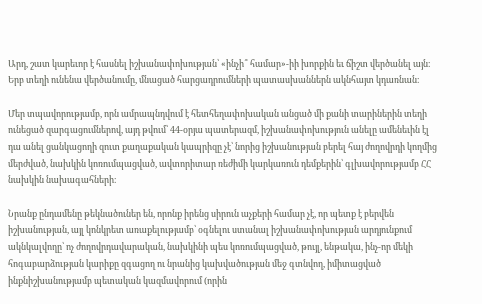Արդ, շատ կարեւոր է հասնել իշխանափոխության՝ «ինչի՞ համար»-իի խորքին եւ ճիշտ վերծանել այն։ Երբ տեղի ունենա վերծանումը, մնացած հարցադրումների պատասխաններն ակնհայտ կդառնան։

Մեր տպավորությամբ, որն ամրապնդվում է հետհեղափոխական անցած մի քանի տարիներին տեղի ունեցած զարգացումներով, այդ թվում՝ 44-օրյա պատերազմ, իշխանափոխություն անելը ամենեւին էլ դա անել ցանկացողի զուտ քաղաքական կապրիզը չէ՝ նորից իշխանության բերել հայ ժողովրդի կողմից մերժված, նախկին կոռումպացված, ավտորիտար ռեժիմի կարկառուն դեմքերին՝ գլխավորությամբ ՀՀ նախկին նախագահների։

Նրանք ընդամենը թեկնածուներ են, որոնք իրենց սիրուն աչքերի համար չէ, որ պետք է բերվեն իշխանության, այլ կոնկրետ առաքելությամբ՝ օգնելու ստանալ իշխանափոխության արդյունքում ակնկալվողը՝ ոչ ժողովրդավարական, նախկինի պես կոռումպացված, թույլ, ենթակա, ինչ-որ մեկի հոգաբարձության կարիքը զգացող ու նրանից կախվածության մեջ գտնվող, իմիտացված ինքնիշխանությամբ պետական կազմավորում (որին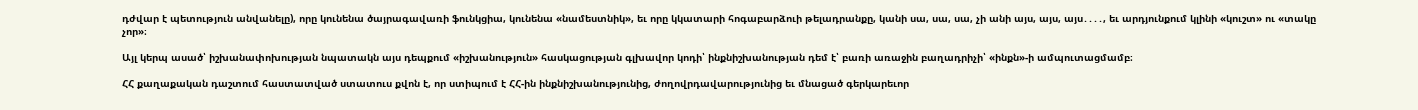դժվար է պետություն անվանելը), որը կունենա ծայրագավառի ֆունկցիա, կունենա «նամեստնիկ», եւ որը կկատարի հոգաբարձուի թելադրանքը, կանի սա, սա, սա, չի անի այս, այս, այս․․․․, եւ արդյունքում կլինի «կուշտ» ու «տակը չոր»։

Այլ կերպ ասած՝ իշխանափոխության նպատակն այս դեպքում «իշխանություն» հասկացության գլխավոր կոդի՝ ինքնիշխանության դեմ է՝ բառի առաջին բաղադրիչի՝ «ինքն»-ի ամպուտացմամբ։

ՀՀ քաղաքական դաշտում հաստատված ստատուս քվոն է, որ ստիպում է ՀՀ-ին ինքնիշխանությունից, ժողովրդավարությունից եւ մնացած գերկարեւոր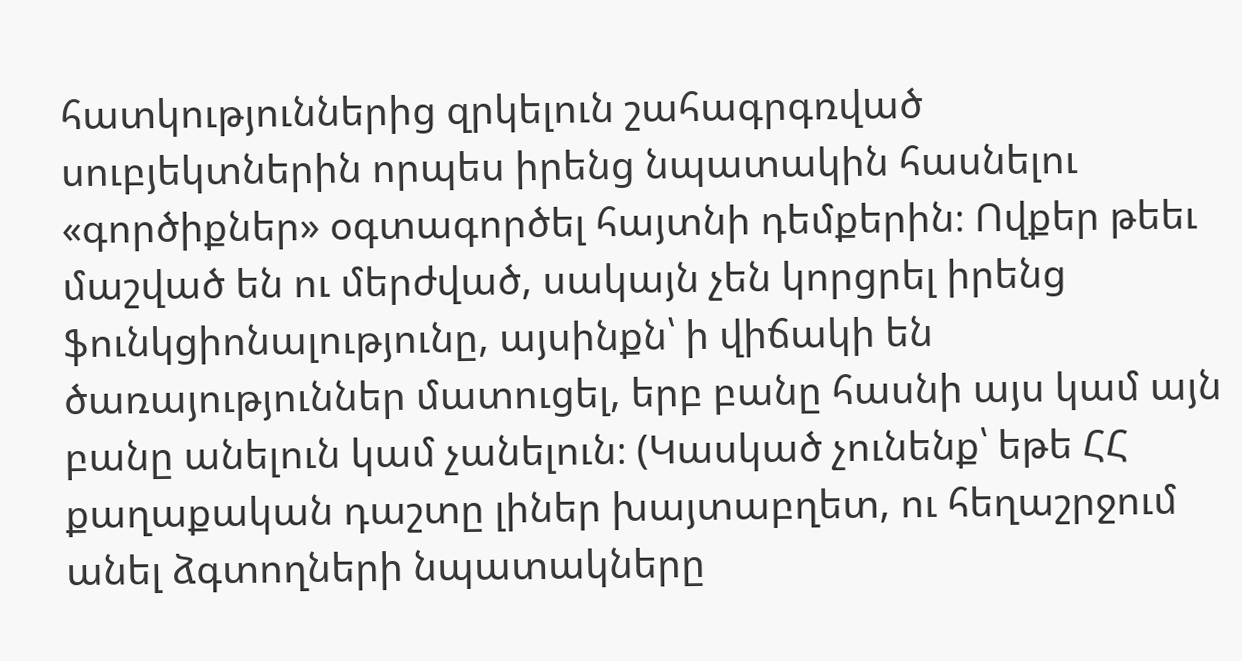հատկություններից զրկելուն շահագրգռված սուբյեկտներին որպես իրենց նպատակին հասնելու «գործիքներ» օգտագործել հայտնի դեմքերին։ Ովքեր թեեւ մաշված են ու մերժված, սակայն չեն կորցրել իրենց ֆունկցիոնալությունը, այսինքն՝ ի վիճակի են ծառայություններ մատուցել, երբ բանը հասնի այս կամ այն բանը անելուն կամ չանելուն։ (Կասկած չունենք՝ եթե ՀՀ քաղաքական դաշտը լիներ խայտաբղետ, ու հեղաշրջում անել ձգտողների նպատակները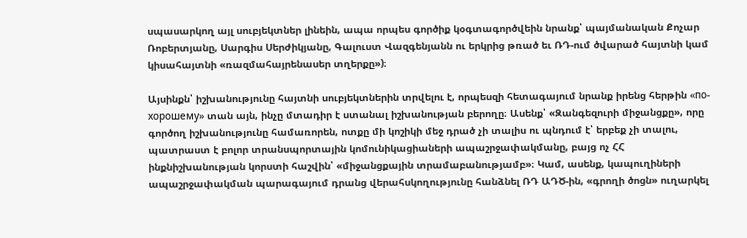սպասարկող այլ սուբյեկտներ լինեին, ապա որպես գործիք կօգտագործվեին նրանք՝ պայմանական Քոչար Ռոբերտյանը, Սարգիս Սերժիկյանը, Գալուստ Վազգենյանն ու երկրից թռած եւ ՌԴ-ում ծվարած հայտնի կամ կիսահայտնի «ռազմահայրենասեր տղերքը»)։

Այսինքն՝ իշխանությունը հայտնի սուբյեկտներին տրվելու է, որպեսզի հետագայում նրանք իրենց հերթին «по-хорошему» տան այն, ինչը մտադիր է ստանալ իշխանության բերողը։ Ասենք՝ «Զանգեզուրի միջանցքը», որը գործող իշխանությունը համառորեն, ոտքը մի կոշիկի մեջ դրած չի տալիս ու պնդում է՝ երբեք չի տալու, պատրաստ է բոլոր տրանսպորտային կոմունիկացիաների ապաշրջափակմանը, բայց ոչ ՀՀ ինքնիշխանության կորստի հաշվին՝ «միջանցքային տրամաբանությամբ»։ Կամ, ասենք, կապուղիների ապաշրջափակման պարագայում դրանց վերահսկողությունը հանձնել ՌԴ ԱԴԾ-ին, «գրողի ծոցն» ուղարկել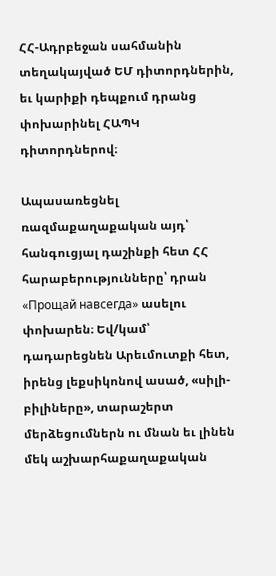ՀՀ-Ադրբեջան սահմանին տեղակայված ԵՄ դիտորդներին, եւ կարիքի դեպքում դրանց փոխարինել ՀԱՊԿ դիտորդներով։

Ապասառեցնել ռազմաքաղաքական այդ՝ հանգուցյալ դաշինքի հետ ՀՀ հարաբերությունները՝ դրան «Прощай навсегда» ասելու փոխարեն։ Եվ/կամ՝ դադարեցնեն Արեւմուտքի հետ, իրենց լեքսիկոնով ասած, «սիլի-բիլիները», տարաշերտ մերձեցումներն ու մնան եւ լինեն մեկ աշխարհաքաղաքական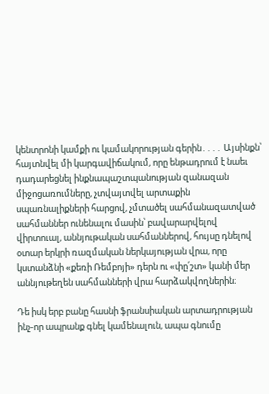կենտրոնի կամքի ու կամակորության գերին․․․․ Այսինքն՝ հայտնվել մի կարգավիճակում, որը ենթադրում է նաեւ դադարեցնել ինքնապաշտպանության զանազան միջոցառումները, չտվայտվել արտաքին սպառնալիքների հարցով, չմտածել սահմանազատված սահմաններ ունենալու մասին՝ բավարարվելով վիրտուալ, աննյութական սահմաններով, հույսը դնելով օտար երկրի ռազմական ներկայության վրա, որը կստանձնի «քեռի Ռեմբոյի» դերն ու «փը՛շտ» կանի մեր աննյութեղեն սահմանների վրա հարձակվողներին։

Դե իսկ երբ բանը հասնի ֆրանսիական արտադրության ինչ-որ ապրանք գնել կամենալուն, ապա գնումը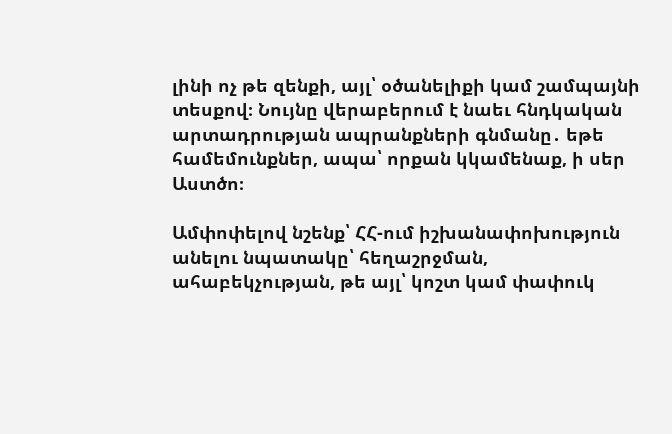լինի ոչ թե զենքի, այլ՝ օծանելիքի կամ շամպայնի տեսքով։ Նույնը վերաբերում է նաեւ հնդկական արտադրության ապրանքների գնմանը․ եթե համեմունքներ, ապա՝ որքան կկամենաք, ի սեր Աստծո։

Ամփոփելով նշենք՝ ՀՀ-ում իշխանափոխություն անելու նպատակը՝ հեղաշրջման, ահաբեկչության, թե այլ՝ կոշտ կամ փափուկ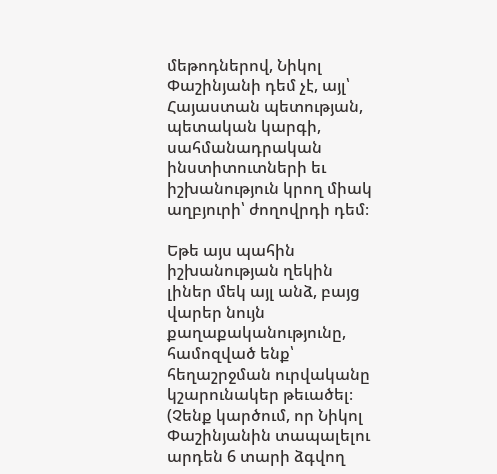մեթոդներով, Նիկոլ Փաշինյանի դեմ չէ, այլ՝ Հայաստան պետության, պետական կարգի, սահմանադրական ինստիտուտների եւ իշխանություն կրող միակ աղբյուրի՝ ժողովրդի դեմ։

Եթե այս պահին իշխանության ղեկին լիներ մեկ այլ անձ, բայց վարեր նույն քաղաքականությունը, համոզված ենք՝ հեղաշրջման ուրվականը կշարունակեր թեւածել։ (Չենք կարծում, որ Նիկոլ Փաշինյանին տապալելու արդեն 6 տարի ձգվող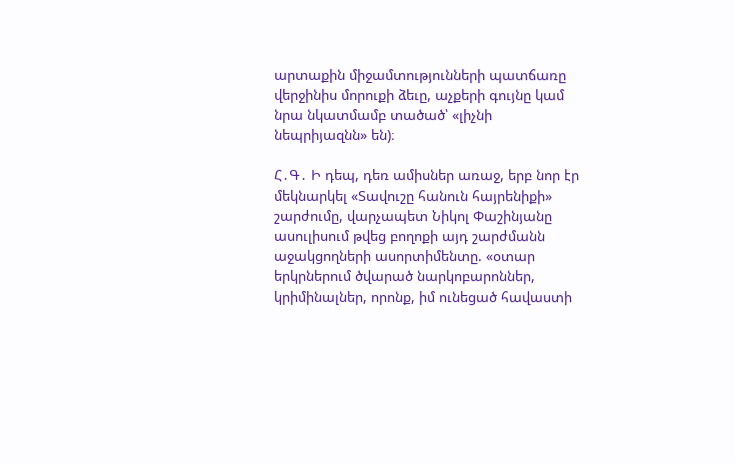արտաքին միջամտությունների պատճառը վերջինիս մորուքի ձեւը, աչքերի գույնը կամ նրա նկատմամբ տածած՝ «լիչնի նեպրիյազնն» են)։

Հ․Գ․ Ի դեպ, դեռ ամիսներ առաջ, երբ նոր էր մեկնարկել «Տավուշը հանուն հայրենիքի» շարժումը, վարչապետ Նիկոլ Փաշինյանը ասուլիսում թվեց բողոքի այդ շարժմանն աջակցողների ասորտիմենտը. «օտար երկրներում ծվարած նարկոբարոններ, կրիմինալներ, որոնք, իմ ունեցած հավաստի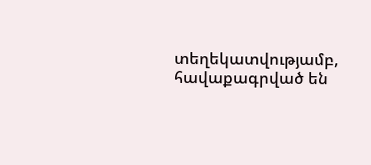տեղեկատվությամբ, հավաքագրված են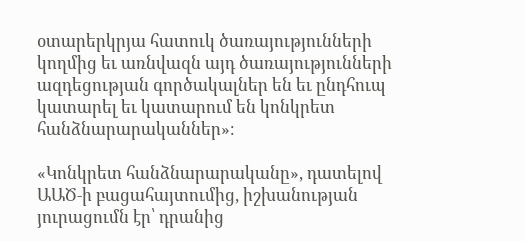օտարերկրյա հատուկ ծառայությունների կողմից եւ առնվազն այդ ծառայությունների ազդեցության գործակալներ են եւ ընդհուպ կատարել եւ կատարում են կոնկրետ հանձնարարականներ»։

«Կոնկրետ հանձնարարականը», դատելով ԱԱԾ‑ի բացահայտումից, իշխանության յուրացումն էր՝ դրանից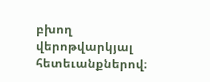բխող վերոթվարկյալ հետեւանքներով։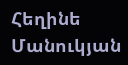Հեղինե Մանուկյան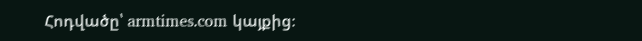Հոդվածը՝ armtimes.com կայքից։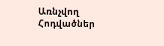Առնչվող Հոդվածներ